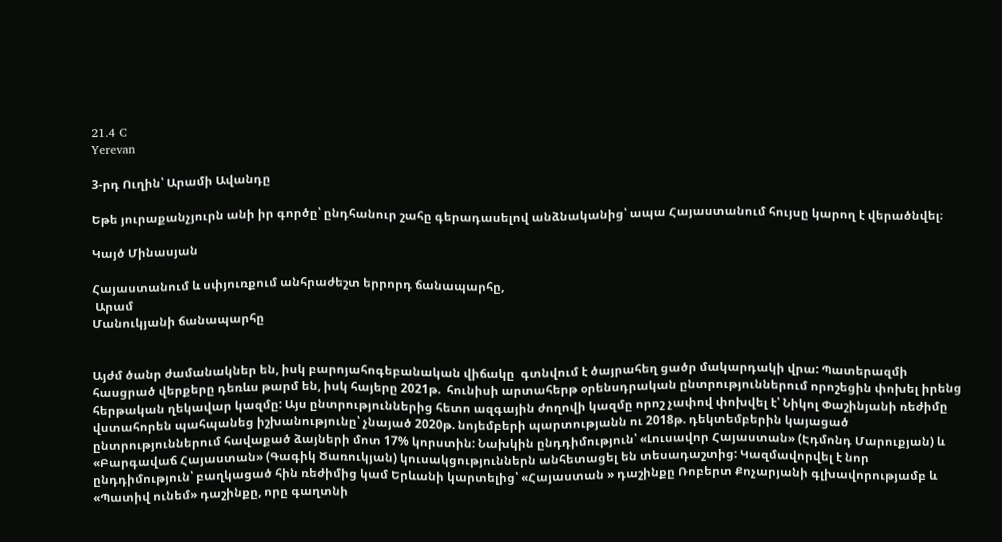21.4 C
Yerevan

3‑րդ Ուղին՝ Արամի Ավանդը

Եթե յուրաքանչյուրն անի իր գործը՝ ընդհանուր շահը գերադասելով անձնականից՝ ապա Հայաստանում հույսը կարող է վերածնվել։

Կայծ Մինասյան

Հայաստանում և սփյուռքում անհրաժեշտ երրորդ ճանապարհը,
 Արամ
Մանուկյանի ճանապարհը


Այժմ ծանր ժամանակներ են, իսկ բարոյահոգեբանական վիճակը  գտնվում է ծայրահեղ ցածր մակարդակի վրա: Պատերազմի հասցրած վերքերը դեռևս թարմ են, իսկ հայերը 2021թ.  հունիսի արտահերթ օրենսդրական ընտրություններում որոշեցին փոխել իրենց հերթական ղեկավար կազմը: Այս ընտրություններից հետո ազգային ժողովի կազմը որոշ չափով փոխվել է՝ Նիկոլ Փաշինյանի ռեժիմը վստահորեն պահպանեց իշխանությունը՝ չնայած 2020թ. նոյեմբերի պարտությանն ու 2018թ. դեկտեմբերին կայացած  ընտրություններում հավաքած ձայների մոտ 17% կորստին: Նախկին ընդդիմություն՝ «Լուսավոր Հայաստան» (Էդմոնդ Մարուքյան) և «Բարգավաճ Հայաստան» (Գագիկ Ծառուկյան) կուսակցություններն անհետացել են տեսադաշտից: Կազմավորվել է նոր ընդդիմություն՝ բաղկացած հին ռեժիմից կամ Երևանի կարտելից՝ «Հայաստան » դաշինքը Ռոբերտ Քոչարյանի գլխավորությամբ և «Պատիվ ունեմ» դաշինքը, որը գաղտնի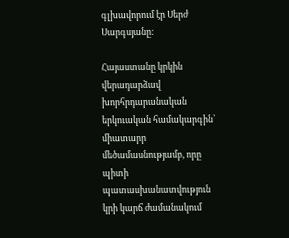գլխավորում էր Սերժ Սարգսյանը:

Հայաստանը կրկին վերադարձավ խորհրդարանական երկուական համակարգին՝ միատարր մեծամասնությամբ, որը պիտի պատասխանատվություն կրի կարճ ժամանակում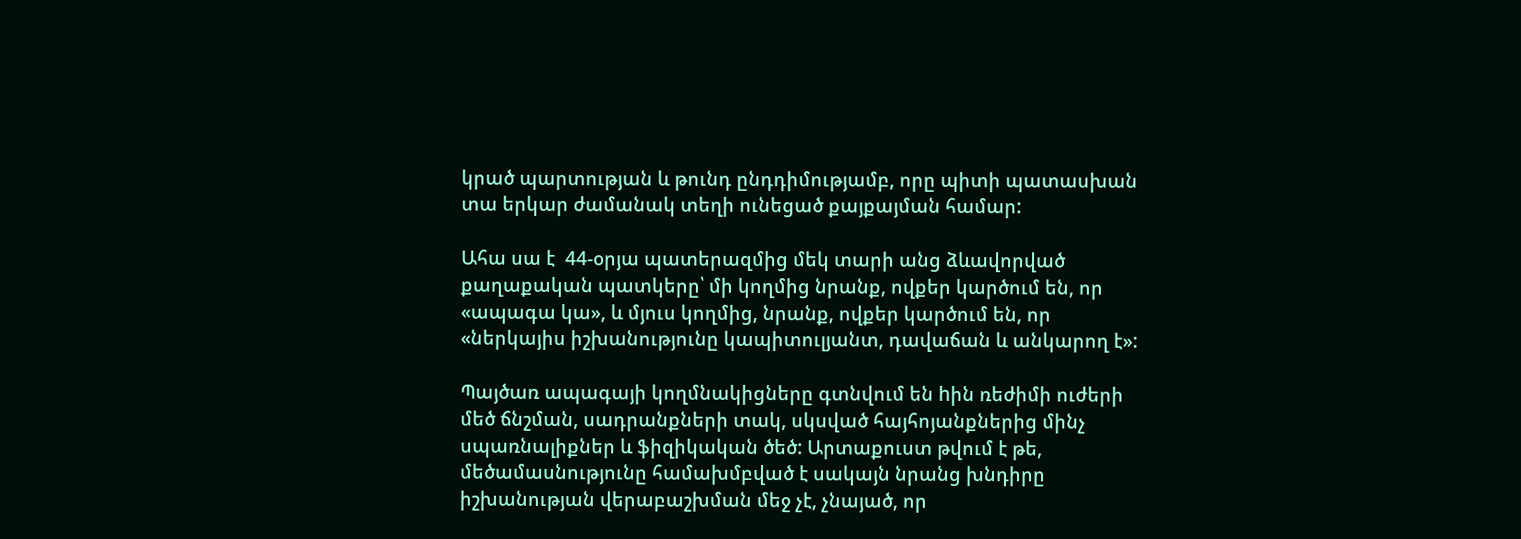կրած պարտության և թունդ ընդդիմությամբ, որը պիտի պատասխան տա երկար ժամանակ տեղի ունեցած քայքայման համար:

Ահա սա է  44-օրյա պատերազմից մեկ տարի անց ձևավորված քաղաքական պատկերը՝ մի կողմից նրանք, ովքեր կարծում են, որ «ապագա կա», և մյուս կողմից, նրանք, ովքեր կարծում են, որ «ներկայիս իշխանությունը կապիտուլյանտ, դավաճան և անկարող է»:

Պայծառ ապագայի կողմնակիցները գտնվում են hին ռեժիմի ուժերի մեծ ճնշման, սադրանքների տակ, սկսված հայհոյանքներից մինչ սպառնալիքներ և ֆիզիկական ծեծ: Արտաքուստ թվում է թե, մեծամասնությունը համախմբված է սակայն նրանց խնդիրը իշխանության վերաբաշխման մեջ չէ, չնայած, որ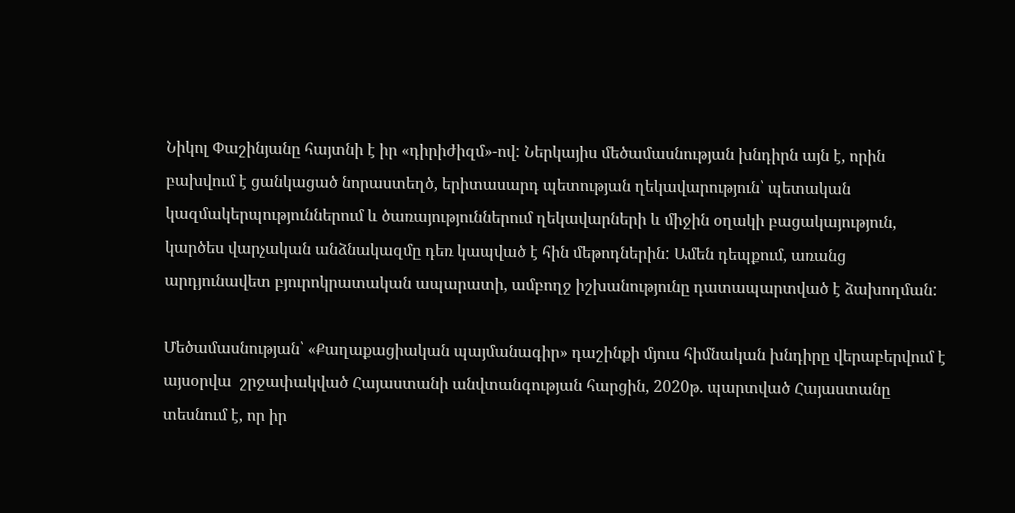Նիկոլ Փաշինյանը հայտնի է իր «դիրիժիզմ»-ով: Ներկայիս մեծամասնության խնդիրն այն է, որին բախվում է ցանկացած նորաստեղծ, երիտասարդ պետության ղեկավարություն՝ պետական կազմակերպություններում և ծառայություններում ղեկավարների և միջին օղակի բացակայություն, կարծես վարչական անձնակազմը դեռ կապված է հին մեթոդներին: Ամեն դեպքում, առանց արդյունավետ բյուրոկրատական ապարատի, ամբողջ իշխանությունը դատապարտված է ձախողման:

Մեծամասնության՝ «Քաղաքացիական պայմանագիր» դաշինքի մյուս հիմնական խնդիրը վերաբերվում է այսօրվա  շրջափակված Հայաստանի անվտանգության հարցին, 2020թ. պարտված Հայաստանը տեսնում է, որ իր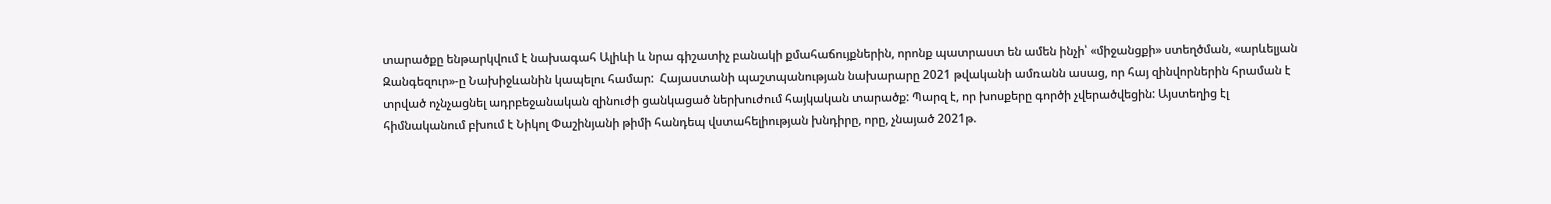տարածքը ենթարկվում է նախագահ Ալիևի և նրա գիշատիչ բանակի քմահաճույքներին, որոնք պատրաստ են ամեն ինչի՝ «միջանցքի» ստեղծման, «արևելյան Զանգեզուր»-ը Նախիջևանին կապելու համար:  Հայաստանի պաշտպանության նախարարը 2021 թվականի ամռանն ասաց, որ հայ զինվորներին հրաման է տրված ոչնչացնել ադրբեջանական զինուժի ցանկացած ներխուժում հայկական տարածք: Պարզ է, որ խոսքերը գործի չվերածվեցին: Այստեղից էլ հիմնականում բխում է Նիկոլ Փաշինյանի թիմի հանդեպ վստահելիության խնդիրը, որը, չնայած 2021թ.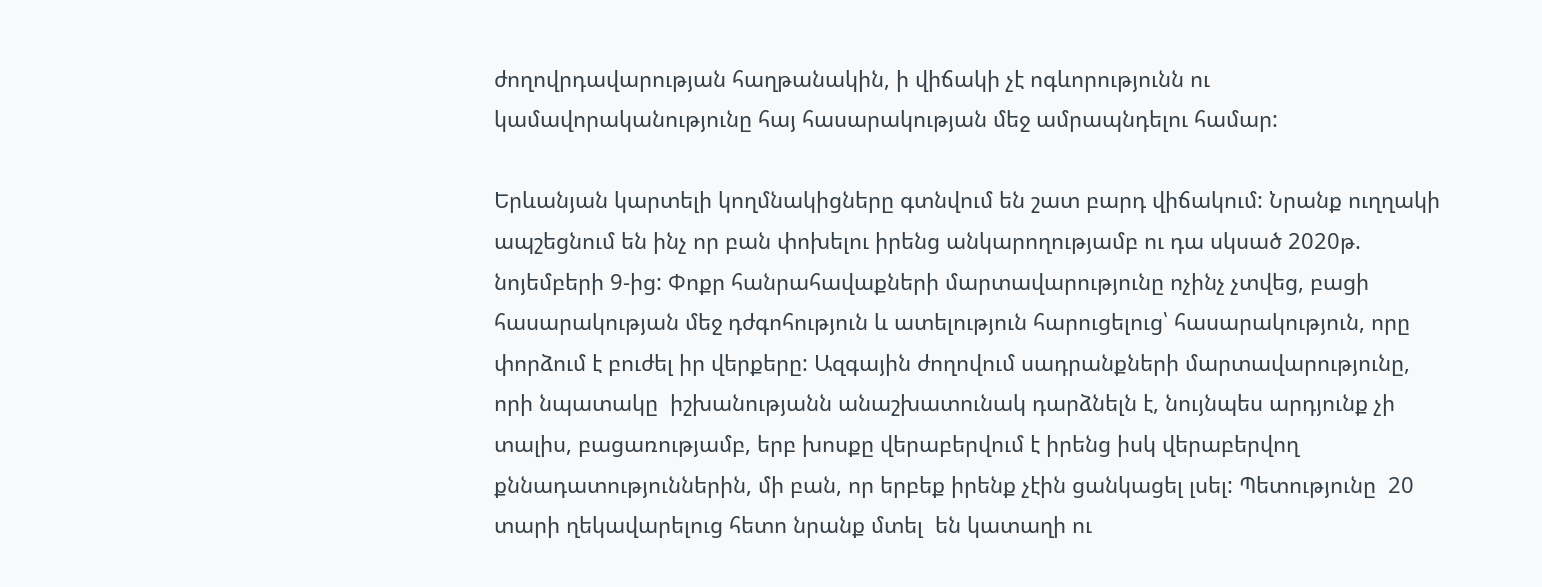ժողովրդավարության հաղթանակին, ի վիճակի չէ ոգևորությունն ու կամավորականությունը հայ հասարակության մեջ ամրապնդելու համար:

Երևանյան կարտելի կողմնակիցները գտնվում են շատ բարդ վիճակում: Նրանք ուղղակի ապշեցնում են ինչ որ բան փոխելու իրենց անկարողությամբ ու դա սկսած 2020թ. նոյեմբերի 9‑ից: Փոքր հանրահավաքների մարտավարությունը ոչինչ չտվեց, բացի հասարակության մեջ դժգոհություն և ատելություն հարուցելուց՝ հասարակություն, որը փորձում է բուժել իր վերքերը: Ազգային ժողովում սադրանքների մարտավարությունը, որի նպատակը  իշխանությանն անաշխատունակ դարձնելն է, նույնպես արդյունք չի տալիս, բացառությամբ, երբ խոսքը վերաբերվում է իրենց իսկ վերաբերվող  քննադատություններին, մի բան, որ երբեք իրենք չէին ցանկացել լսել: Պետությունը  20 տարի ղեկավարելուց հետո նրանք մտել  են կատաղի ու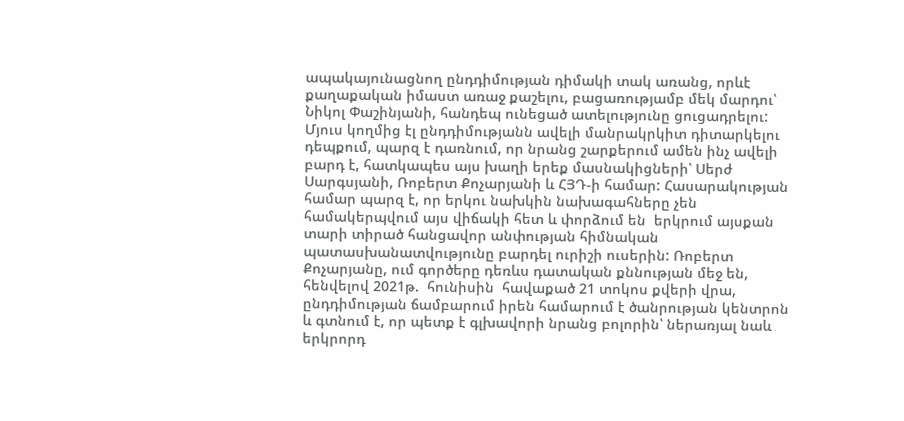ապակայունացնող ընդդիմության դիմակի տակ առանց, որևէ քաղաքական իմաստ առաջ քաշելու, բացառությամբ մեկ մարդու՝ Նիկոլ Փաշինյանի, հանդեպ ունեցած ատելությունը ցուցադրելու: Մյուս կողմից էլ ընդդիմությանն ավելի մանրակրկիտ դիտարկելու դեպքում, պարզ է դառնում, որ նրանց շարքերում ամեն ինչ ավելի բարդ է, հատկապես այս խաղի երեք մասնակիցների՝ Սերժ Սարգսյանի, Ռոբերտ Քոչարյանի և ՀՅԴ‑ի համար: Հասարակության համար պարզ է, որ երկու նախկին նախագահները չեն համակերպվում այս վիճակի հետ և փորձում են  երկրում այսքան տարի տիրած հանցավոր անփության հիմնական պատասխանատվությունը բարդել ուրիշի ուսերին: Ռոբերտ Քոչարյանը, ում գործերը դեռևս դատական քննության մեջ են,  հենվելով 2021թ.  հունիսին  հավաքած 21 տոկոս քվերի վրա, ընդդիմության ճամբարում իրեն համարում է ծանրության կենտրոն  և գտնում է, որ պետք է գլխավորի նրանց բոլորին՝ ներառյալ նաև երկրորդ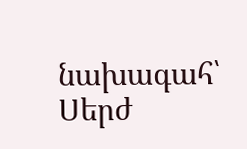նախագահ՝ Սերժ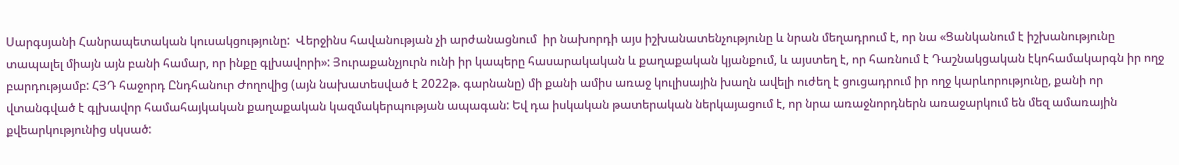Սարգսյանի Հանրապետական կուսակցությունը:  Վերջինս հավանության չի արժանացնում  իր նախորդի այս իշխանատենչությունը և նրան մեղադրում է, որ նա «Ցանկանում է իշխանությունը տապալել միայն այն բանի համար, որ ինքը գլխավորի»: Յուրաքանչյուրն ունի իր կապերը հասարակական և քաղաքական կյանքում, և այստեղ է, որ հառնում է Դաշնակցական էկոհամակարգն իր ողջ բարդությամբ: ՀՅԴ հաջորդ Ընդհանուր Ժողովից (այն նախատեսված է 2022թ. գարնանը) մի քանի ամիս առաջ կուլիսային խաղն ավելի ուժեղ է ցուցադրում իր ողջ կարևորությունը, քանի որ վտանգված է գլխավոր համահայկական քաղաքական կազմակերպության ապագան: Եվ դա իսկական թատերական ներկայացում է, որ նրա առաջնորդներն առաջարկում են մեզ ամառային քվեարկությունից սկսած: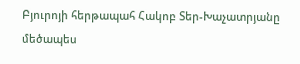Բյուրոյի հերթապահ Հակոբ Տեր-Խաչատրյանը մեծապես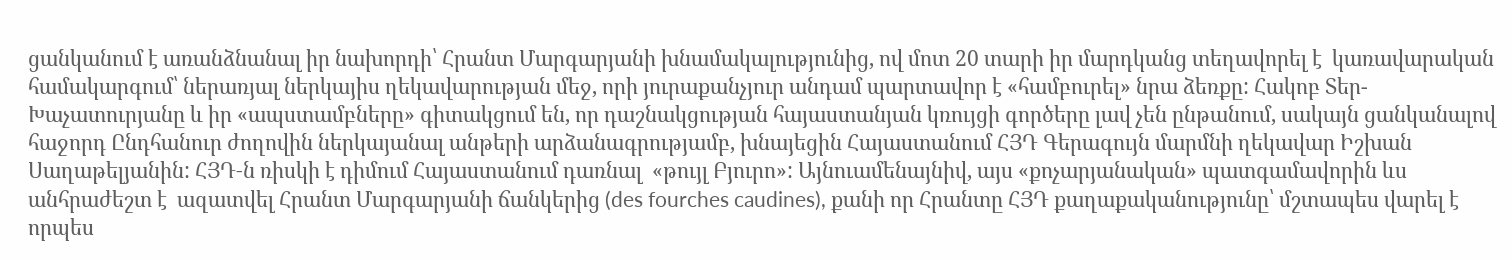ցանկանում է առանձնանալ իր նախորդի՝ Հրանտ Մարգարյանի խնամակալությունից, ով մոտ 20 տարի իր մարդկանց տեղավորել է  կառավարական համակարգում՝ ներառյալ ներկայիս ղեկավարության մեջ, որի յուրաքանչյուր անդամ պարտավոր է «համբուրել» նրա ձեռքը: Հակոբ Տեր-Խաչատուրյանը և իր «ապստամբները» գիտակցում են, որ դաշնակցության հայաստանյան կռույցի գործերը լավ չեն ընթանում, սակայն ցանկանալով հաջորդ Ընդհանուր ժողովին ներկայանալ անթերի արձանագրությամբ, խնայեցին Հայաստանում ՀՅԴ Գերագույն մարմնի ղեկավար Իշխան Սաղաթելյանին: ՀՅԴ‑ն ռիսկի է դիմում Հայաստանում դառնալ  «թույլ Բյուրո»: Այնուամենայնիվ, այս «քոչարյանական» պատգամավորին ևս անհրաժեշտ է  ազատվել Հրանտ Մարգարյանի ճանկերից (des fourches caudines), քանի որ Հրանտը ՀՅԴ քաղաքականությունը՝ մշտապես վարել է որպես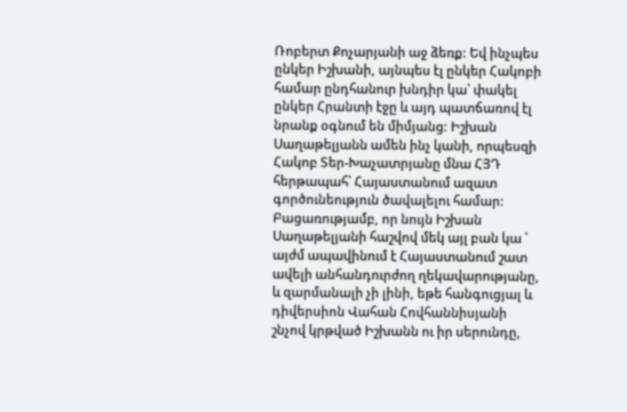Ռոբերտ Քոչարյանի աջ ձեռք: Եվ ինչպես ընկեր Իշխանի, այնպես էլ ընկեր Հակոբի համար ընդհանուր խնդիր կա՝ փակել ընկեր Հրանտի էջը և այդ պատճառով էլ նրանք օգնում են միմյանց: Իշխան Սաղաթելյանն ամեն ինչ կանի, որպեսզի Հակոբ Տեր-Խաչատրյանը մնա ՀՅԴ հերթապահ՝ Հայաստանում ազատ գործունեություն ծավալելու համար:  Բացառությամբ, որ նույն Իշխան Սաղաթելյանի հաշվով մեկ այլ բան կա ՝ այժմ ապավինում է Հայաստանում շատ ավելի անհանդուրժող ղեկավարությանը, և զարմանալի չի լինի, եթե հանգուցյալ և դիվերսիոն Վահան Հովհաննիսյանի շնչով կրթված Իշխանն ու իր սերունդը,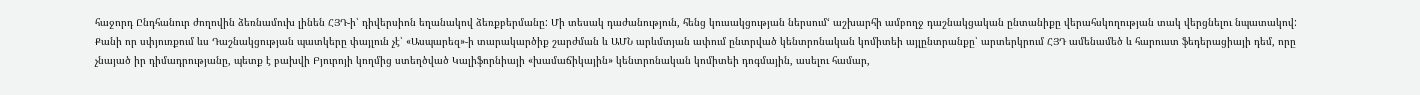հաջորդ Ընդհանուր ժողովին ձեռնամուխ լինեն ՀՅԴ‑ի՝ դիվերսիոն եղանակով ձեռքբերմանը: Մի տեսակ դաժանություն, հենց կուսակցության ներսում‘ աշխարհի ամբողջ դաշնակցական ընտանիքը վերահսկողության տակ վերցնելու նպատակով: Քանի որ սփյուռքում ևս Դաշնակցության պատկերը փայլուն չէ՝ «Ասպարեզ»-ի տարակարծիք շարժման և ԱՄՆ արևմտյան ափում ընտրված կենտրոնական կոմիտեի այլընտրանքը՝ արտերկրում ՀՅԴ ամենամեծ և հարուստ ֆեդերացիայի դեմ, որը չնայած իր դիմադրությանը, պետք է բախվի Բյուրոյի կողմից ստեղծված Կալիֆորնիայի «խամաճիկային» կենտրոնական կոմիտեի դոգմային, ասելու համար,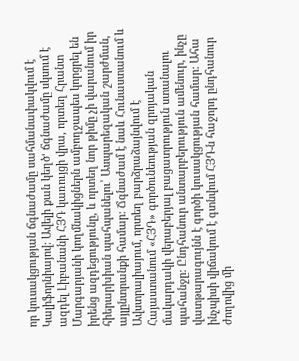որ կուսակցության ճգնաժամը սահմանափակվում է Կալիֆորնիայով: Ավելի քան կեղծ‘ ճգնաժամը սկսում է ազդել Լիբանանի ՀՅԴ կառույցի վրա, որտեղ Հրանտ Մարգարյանի կողմնակիցներն ամբողջապես կորցրել են իրենց ազդեցությունը, և որտեղ նոր թիմը չի վարանում իր հիերարխիան պահպանելու՝ Ասպարեզական շարժման, այլընտրանքի համար: Ճգնաժամ է նաև Հունաստանում և Ավստրալիայում, որտեղ բարձրաձայնվում է Հայաստանում «ՀՅԴ» գործունեության զրոյական մակարդակի վերաբերյալ բացատրություն ստանալու պահանջը: Ընդհանուր անտարբերություն ամենուր, ինչը վատթարագույնն է գործի կուսակցության համար: Ահա ինչպիսի վիճակում է գտնվում ՀՅԴ‑ն հաջորդ ընդհանուր ժողովից մի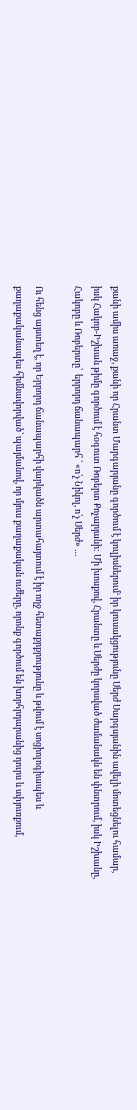քանի ամիս առաջ, քանի որ Հրանտ Մարգարյանը գործում է կուլիսներում‘ իր կուսակցությունը Սերժ Սարգսյանին ավելի մոտեցնելու համար, իսկ Հակոբ-Իշխան թիմը գործում է հօգուտ Ռոբերտ Քոչարյանի: Մի խոսքով, Հրանտը և Սերժը կորսված ժամանակն են փնտրում, իսկ Իշխանը, Հակոբը և Ռոբերտը՝  երրորդ ճանապարհ ՝ «ո՛չ Նիկոլ, ո՛չ Սերժ» …

Ու հենց այստեղ է, որ Երրորդ ճանապարհի վարկածն արտահայտում է իր ողջ հետաքրքրությունը և թվում է սոցիոլոգիապես և քաղաքականապես հիմնավորված՝ պայմանով, որ մյուս քաղաքական ուժերը, որոնք գործում են խորհրդարանից դուրս և սփյուռքում,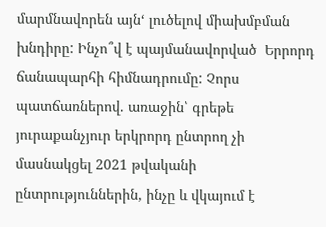մարմնավորեն այն‘ լուծելով միախմբման խնդիրը: Ինչո՞վ է պայմանավորված  Երրորդ ճանապարհի հիմնադրումը: Չորս պատճառներով. առաջին՝ գրեթե յուրաքանչյուր երկրորդ ընտրող չի մասնակցել 2021 թվականի ընտրություններին, ինչը և վկայում է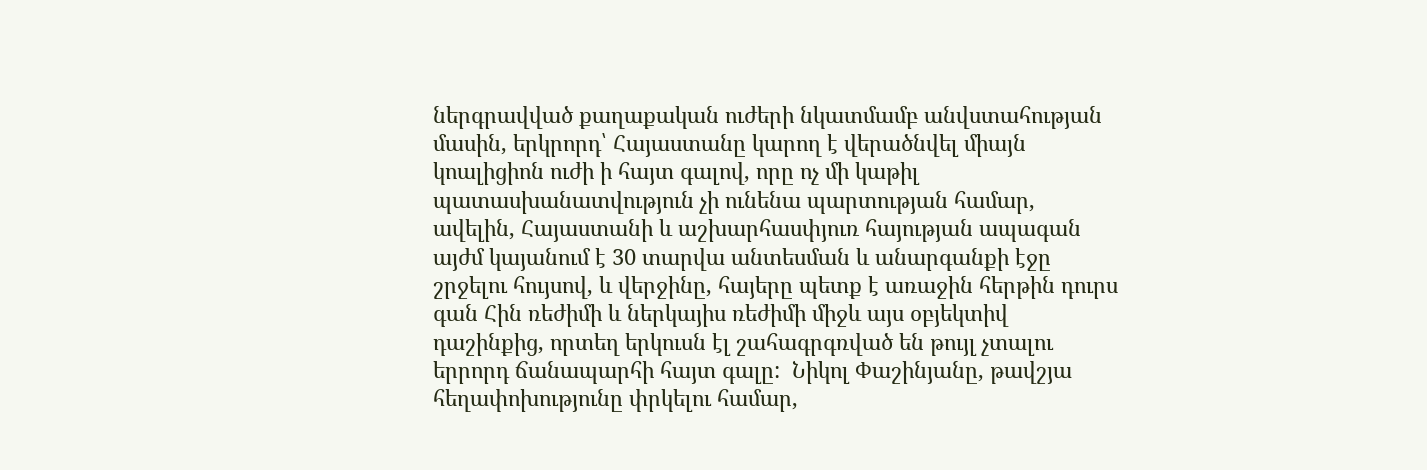ներգրավված քաղաքական ուժերի նկատմամբ անվստահության մասին, երկրորդ՝ Հայաստանը կարող է վերածնվել միայն կոալիցիոն ուժի ի հայտ գալով, որը ոչ մի կաթիլ պատասխանատվություն չի ունենա պարտության համար, ավելին, Հայաստանի և աշխարհասփյուռ հայության ապագան այժմ կայանում է 30 տարվա անտեսման և անարգանքի էջը շրջելու հույսով, և վերջինը, հայերը պետք է առաջին հերթին դուրս գան Հին ռեժիմի և ներկայիս ռեժիմի միջև այս օբյեկտիվ դաշինքից, որտեղ երկուսն էլ շահագրգռված են թույլ չտալու երրորդ ճանապարհի հայտ գալը:  Նիկոլ Փաշինյանը, թավշյա հեղափոխությունը փրկելու համար,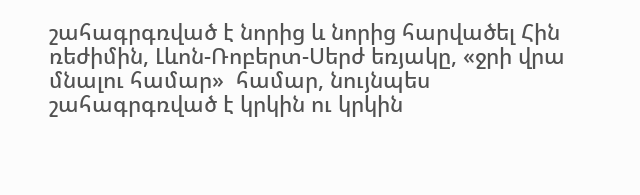շահագրգռված է նորից և նորից հարվածել Հին ռեժիմին, Լևոն-Ռոբերտ-Սերժ եռյակը, «ջրի վրա մնալու համար»  համար, նույնպես շահագրգռված է կրկին ու կրկին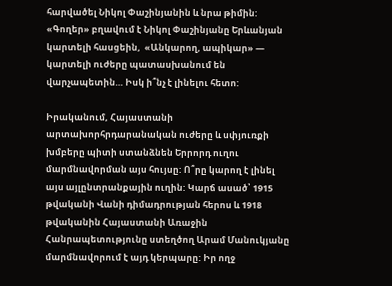հարվածել Նիկոլ Փաշինյանին և նրա թիմին: «Գողեր» բղավում է Նիկոլ Փաշինյանը Երևանյան կարտելի հասցեին,  «Անկարող, ապիկար» —  կարտելի ուժերը պատասխանում են վարչապետին… Իսկ ի՞նչ է լինելու հետո:

Իրականում, Հայաստանի արտախորհրդարանական ուժերը և սփյուռքի խմբերը պիտի ստանձնեն Երրորդ ուղու մարմնավորման այս հույսը: Ո՞րը կարող է լինել այս այլընտրանքային ուղին: Կարճ ասած՝ 1915 թվականի Վանի դիմադրության հերոս և 1918 թվականին Հայաստանի Առաջին Հանրապետությունը ստեղծող Արամ Մանուկյանը մարմնավորում է այդ կերպարը: Իր ողջ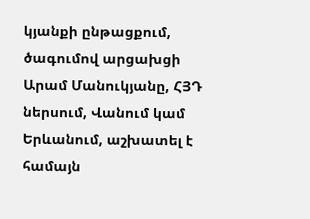կյանքի ընթացքում, ծագումով արցախցի Արամ Մանուկյանը, ՀՅԴ ներսում, Վանում կամ Երևանում, աշխատել է  համայն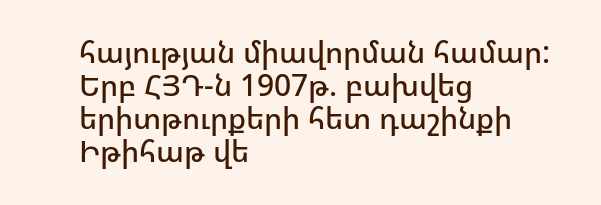հայության միավորման համար: Երբ ՀՅԴ‑ն 1907թ. բախվեց երիտթուրքերի հետ դաշինքի Իթիհաթ վե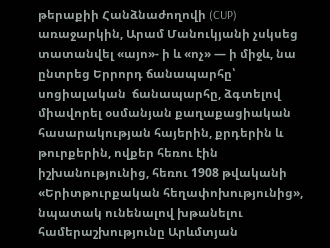թերաքիի Հանձնաժողովի (CUP) առաջարկին, Արամ Մանուկյանի չսկսեց տատանվել «այո»- ի և «ոչ» — ի միջև, նա ընտրեց Երրորդ ճանապարհը՝ սոցիալական  ճանապարհը, ձգտելով միավորել օսմանյան քաղաքացիական հասարակության հայերին, քրդերին և թուրքերին, ովքեր հեռու էին իշխանությունից, հեռու 1908 թվականի «Երիտթուրքական հեղափոխությունից», նպատակ ունենալով խթանելու համերաշխությունը Արևմտյան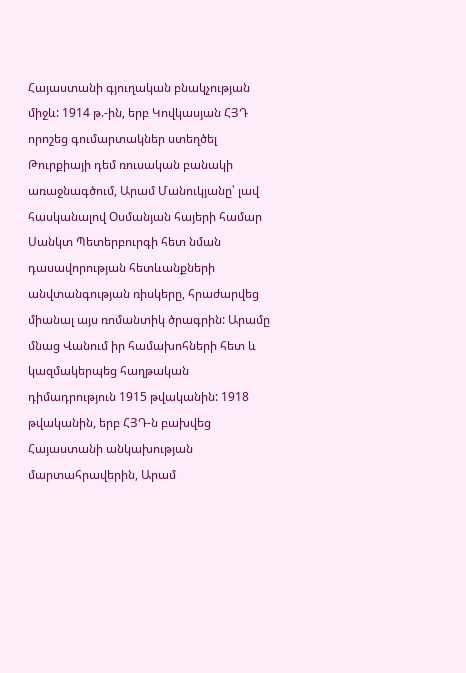Հայաստանի գյուղական բնակչության միջև: 1914 թ.-ին, երբ Կովկասյան ՀՅԴ որոշեց գումարտակներ ստեղծել Թուրքիայի դեմ ռուսական բանակի առաջնագծում, Արամ Մանուկյանը՝ լավ հասկանալով Օսմանյան հայերի համար Սանկտ Պետերբուրգի հետ նման դասավորության հետևանքների անվտանգության ռիսկերը, հրաժարվեց միանալ այս ռոմանտիկ ծրագրին: Արամը մնաց Վանում իր համախոհների հետ և կազմակերպեց հաղթական դիմադրություն 1915 թվականին: 1918 թվականին, երբ ՀՅԴ‑ն բախվեց  Հայաստանի անկախության մարտահրավերին, Արամ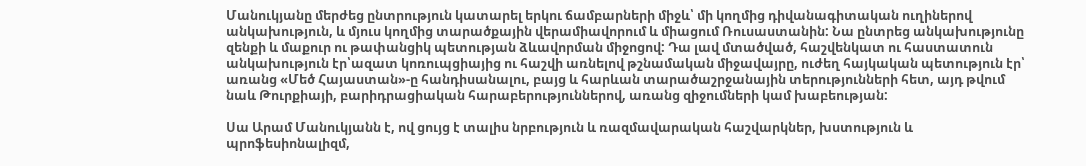Մանուկյանը մերժեց ընտրություն կատարել երկու ճամբարների միջև՝ մի կողմից դիվանագիտական ուղիներով անկախություն, և մյուս կողմից տարածքային վերամիավորում և միացում Ռուսաստանին: Նա ընտրեց անկախությունը զենքի և մաքուր ու թափանցիկ պետության ձևավորման միջոցով: Դա լավ մտածված, հաշվենկատ ու հաստատուն անկախություն էր՝ազատ կոռուպցիայից ու հաշվի առնելով թշնամական միջավայրը, ուժեղ հայկական պետություն էր՝ առանց «Մեծ Հայաստան»-ը հանդիսանալու, բայց և հարևան տարածաշրջանային տերությունների հետ, այդ թվում նաև Թուրքիայի, բարիդրացիական հարաբերություններով, առանց զիջումների կամ խաբեության:

Սա Արամ Մանուկյանն է, ով ցույց է տալիս նրբություն և ռազմավարական հաշվարկներ, խստություն և պրոֆեսիոնալիզմ,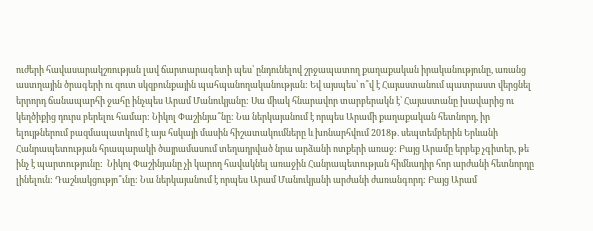ուժերի հավասարակշռության լավ ճարտարագետի պես՝ ընդունելով շրջապատող քաղաքական իրականությունը, առանց աստղային ծրագերի ու զուտ սկզբունքային պահպանողականության: Եվ այսպես՝ ո՞վ է Հայաստանում պատրաստ վերցնել երրորդ ճանապարհի ջահը ինչպես Արամ Մանուկյանը: Սա միակ հնարավոր տարբերակն է՝ Հայաստանը խավարից ու կեղծիքից դուրս բերելու համար: Նիկոլ Փաշինյա՞նը: Նա ներկայանում է որպես Արամի քաղաքական հետնորդ, իր ելույթներում բազմապատկում է այս հսկայի մասին հիշատակումները և խոնարհվում 2018թ. սեպտեմբերին Երևանի Հանրապետության հրապարակի ծայրամասում տեղադրված նրա արձանի ոտքերի առաջ: Բայց Արամը երբեք չգիտեր, թե ինչ է պարտությունը:  Նիկոլ Փաշինյանը չի կարող հավակնել առաջին Հանրապետության հիմնադիր հոր արժանի հետնորդը լինելուն: Դաշնակցությո՞ւնը: Նա ներկայանում է որպես Արամ Մանուկյանի արժանի ժառանգորդ: Բայց Արամ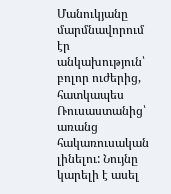Մանուկյանը մարմնավորում էր անկախություն՝ բոլոր ուժերից, հատկապես Ռուսաստանից՝ առանց հակառուսական լինելու: Նույնը կարելի է ասել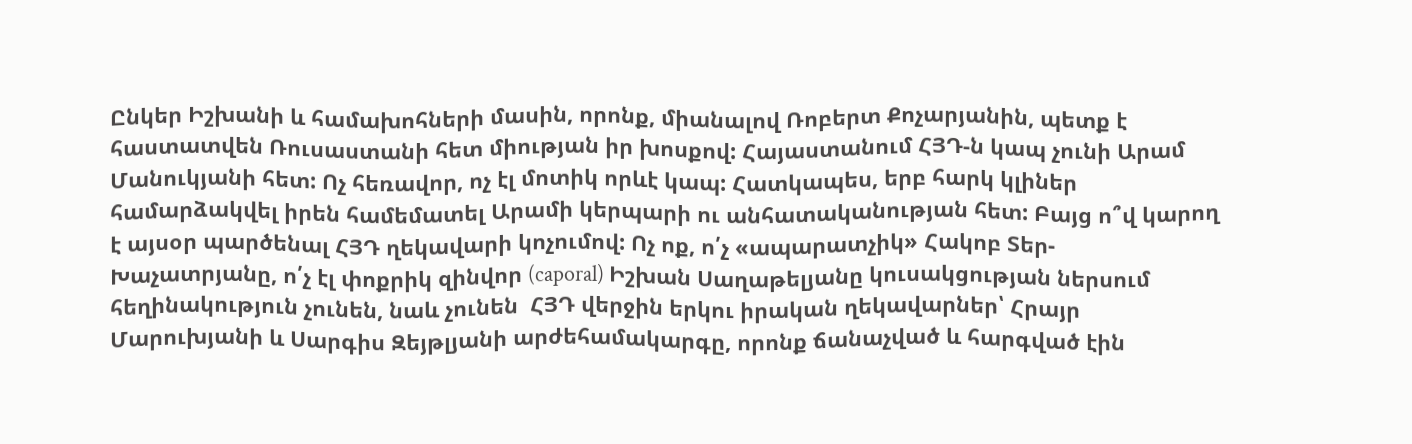Ընկեր Իշխանի և համախոհների մասին, որոնք, միանալով Ռոբերտ Քոչարյանին, պետք է հաստատվեն Ռուսաստանի հետ միության իր խոսքով: Հայաստանում ՀՅԴ‑ն կապ չունի Արամ Մանուկյանի հետ: Ոչ հեռավոր, ոչ էլ մոտիկ որևէ կապ: Հատկապես, երբ հարկ կլիներ համարձակվել իրեն համեմատել Արամի կերպարի ու անհատականության հետ: Բայց ո՞վ կարող է այսօր պարծենալ ՀՅԴ ղեկավարի կոչումով: Ոչ ոք, ո՛չ «ապարատչիկ» Հակոբ Տեր-Խաչատրյանը, ո՛չ էլ փոքրիկ զինվոր (caporal) Իշխան Սաղաթելյանը կուսակցության ներսում հեղինակություն չունեն, նաև չունեն  ՀՅԴ վերջին երկու իրական ղեկավարներ՝ Հրայր Մարուխյանի և Սարգիս Զեյթլյանի արժեհամակարգը, որոնք ճանաչված և հարգված էին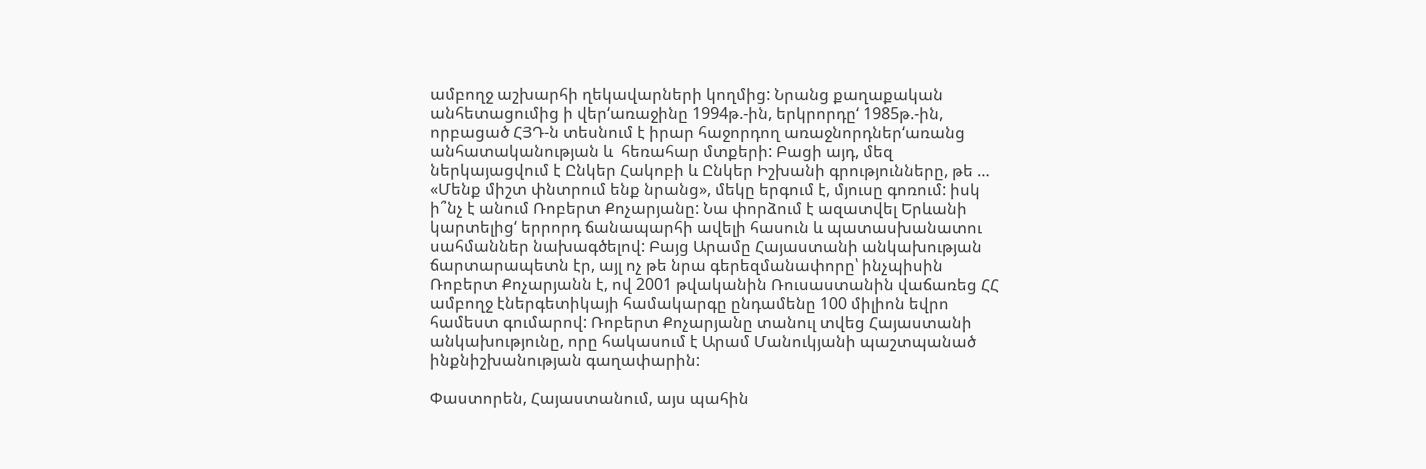ամբողջ աշխարհի ղեկավարների կողմից: Նրանց քաղաքական անհետացումից ի վեր‘առաջինը 1994թ.-ին, երկրորդը‘ 1985թ.-ին, որբացած ՀՅԴ‑ն տեսնում է իրար հաջորդող առաջնորդներ‘առանց անհատականության և  հեռահար մտքերի: Բացի այդ, մեզ  ներկայացվում է Ընկեր Հակոբի և Ընկեր Իշխանի գրությունները, թե … «Մենք միշտ փնտրում ենք նրանց», մեկը երգում է, մյուսը գոռում: իսկ ի՞նչ է անում Ռոբերտ Քոչարյանը: Նա փորձում է ազատվել Երևանի կարտելից‘ երրորդ ճանապարհի ավելի հասուն և պատասխանատու սահմաններ նախագծելով: Բայց Արամը Հայաստանի անկախության ճարտարապետն էր, այլ ոչ թե նրա գերեզմանափորը՝ ինչպիսին Ռոբերտ Քոչարյանն է, ով 2001 թվականին Ռուսաստանին վաճառեց ՀՀ ամբողջ էներգետիկայի համակարգը ընդամենը 100 միլիոն եվրո համեստ գումարով: Ռոբերտ Քոչարյանը տանուլ տվեց Հայաստանի անկախությունը, որը հակասում է Արամ Մանուկյանի պաշտպանած ինքնիշխանության գաղափարին:

Փաստորեն, Հայաստանում, այս պահին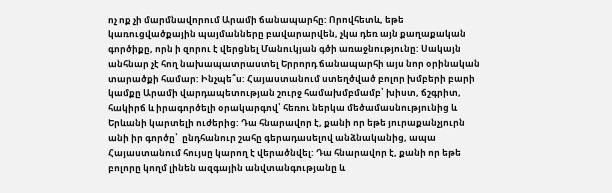ոչ ոք չի մարմնավորում Արամի ճանապարհը: Որովհետև, եթե կառուցվածքային պայմանները բավարարվեն, չկա դեռ այն քաղաքական գործիքը, որն ի զորու է վերցնել Մանուկյան գծի առաջնությունը: Սակայն անհնար չէ հող նախապատրաստել Երրորդ ճանապարհի այս նոր օրինական տարածքի համար: Ինչպե՞ս: Հայաստանում ստեղծված բոլոր խմբերի բարի կամքը Արամի վարդապետության շուրջ համախմբմամբ՝ խիստ, ճշգրիտ, հակիրճ և իրագործելի օրակարգով՝ հեռու ներկա մեծամասնությունից և Երևանի կարտելի ուժերից: Դա հնարավոր է, քանի որ եթե յուրաքանչյուրն անի իր գործը՝  ընդհանուր շահը գերադասելով անձնականից, ապա Հայաստանում հույսը կարող է վերածնվել: Դա հնարավոր է, քանի որ եթե բոլորը կողմ լինեն ազգային անվտանգությանը և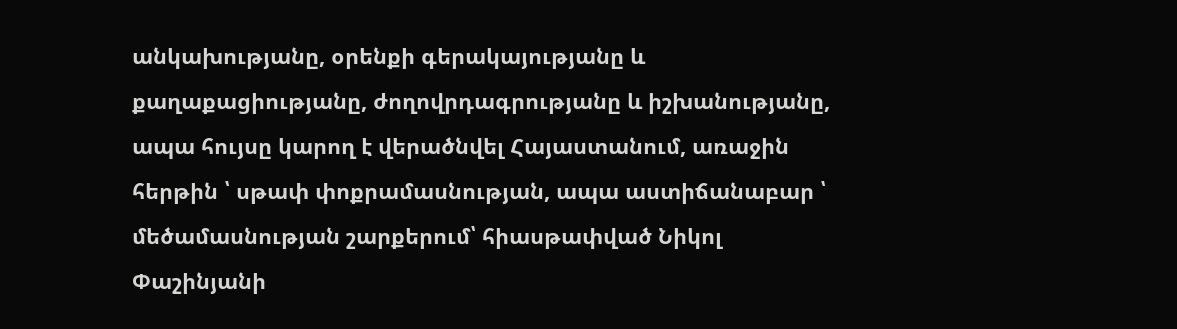անկախությանը, օրենքի գերակայությանը և քաղաքացիությանը, ժողովրդագրությանը և իշխանությանը, ապա հույսը կարող է վերածնվել Հայաստանում, առաջին հերթին ՝ սթափ փոքրամասնության, ապա աստիճանաբար ՝ մեծամասնության շարքերում՝ հիասթափված Նիկոլ Փաշինյանի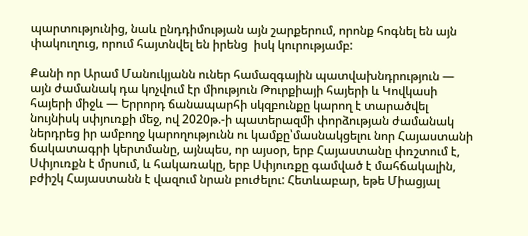պարտությունից, նաև ընդդիմության այն շարքերում, որոնք հոգնել են այն փակուղուց, որում հայտնվել են իրենց  իսկ կուրությամբ:

Քանի որ Արամ Մանուկյանն ուներ համազգային պատվախնդրություն — այն ժամանակ դա կոչվում էր միություն Թուրքիայի հայերի և Կովկասի հայերի միջև — Երրորդ ճանապարհի սկզբունքը կարող է տարածվել նույնիսկ սփյուռքի մեջ, ով 2020թ.-ի պատերազմի փորձության ժամանակ ներդրեց իր ամբողջ կարողությունն ու կամքը՝մասնակցելու նոր Հայաստանի ճակատագրի կերտմանը, այնպես, որ այսօր, երբ Հայաստանը փռշտում է, Սփյուռքն է մրսում, և հակառակը, երբ Սփյուռքը գամված է մահճակալին, բժիշկ Հայաստանն է վազում նրան բուժելու: Հետևաբար, եթե Միացյալ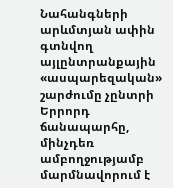Նահանգների արևմտյան ափին գտնվող այլընտրանքային «ասպարեզական» շարժումը չընտրի Երրորդ ճանապարհը, մինչդեռ ամբողջությամբ մարմնավորում է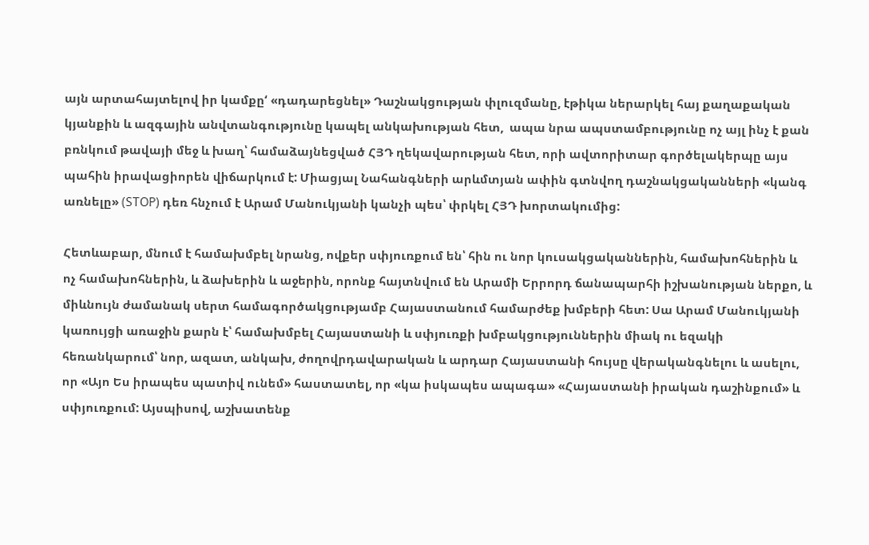այն արտահայտելով իր կամքը‘ «դադարեցնել» Դաշնակցության փլուզմանը, էթիկա ներարկել հայ քաղաքական կյանքին և ազգային անվտանգությունը կապել անկախության հետ,  ապա նրա ապստամբությունը ոչ այլ ինչ է քան բռնկում թավայի մեջ և խաղ՝ համաձայնեցված ՀՅԴ ղեկավարության հետ, որի ավտորիտար գործելակերպը այս պահին իրավացիորեն վիճարկում է: Միացյալ Նահանգների արևմտյան ափին գտնվող դաշնակցականների «կանգ առնելը» (STOP) դեռ հնչում է Արամ Մանուկյանի կանչի պես՝ փրկել ՀՅԴ խորտակումից:

Հետևաբար, մնում է համախմբել նրանց, ովքեր սփյուռքում են՝ հին ու նոր կուսակցականներին, համախոհներին և  ոչ համախոհներին, և ձախերին և աջերին, որոնք հայտնվում են Արամի Երրորդ ճանապարհի իշխանության ներքո, և միևնույն ժամանակ սերտ համագործակցությամբ Հայաստանում համարժեք խմբերի հետ: Սա Արամ Մանուկյանի կառույցի առաջին քարն է՝ համախմբել Հայաստանի և սփյուռքի խմբակցություններին միակ ու եզակի հեռանկարում՝ նոր, ազատ, անկախ, ժողովրդավարական և արդար Հայաստանի հույսը վերականգնելու և ասելու, որ «Այո Ես իրապես պատիվ ունեմ» հաստատել, որ «կա իսկապես ապագա» «Հայաստանի իրական դաշինքում» և սփյուռքում: Այսպիսով, աշխատենք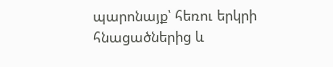պարոնայք՝ հեռու երկրի հնացածներից և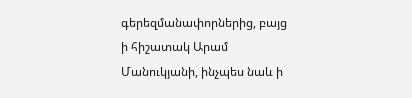գերեզմանափորներից, բայց ի հիշատակ Արամ Մանուկյանի, ինչպես նաև ի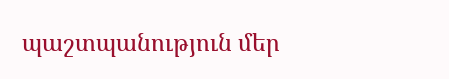պաշտպանություն մեր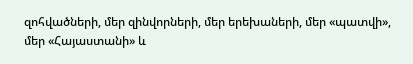զոհվածների, մեր զինվորների, մեր երեխաների, մեր «պատվի», մեր «Հայաստանի» և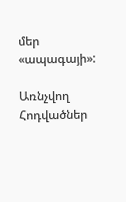մեր «ապագայի»:

Առնչվող Հոդվածներ